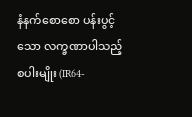နံနက်စောစော ပန်းပွင့်သော လက္ခဏာပါသည့် စပါးမျိုး (IR64-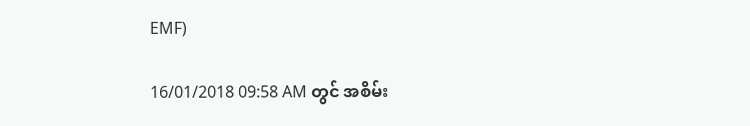EMF)

16/01/2018 09:58 AM တွင် အစိမ်း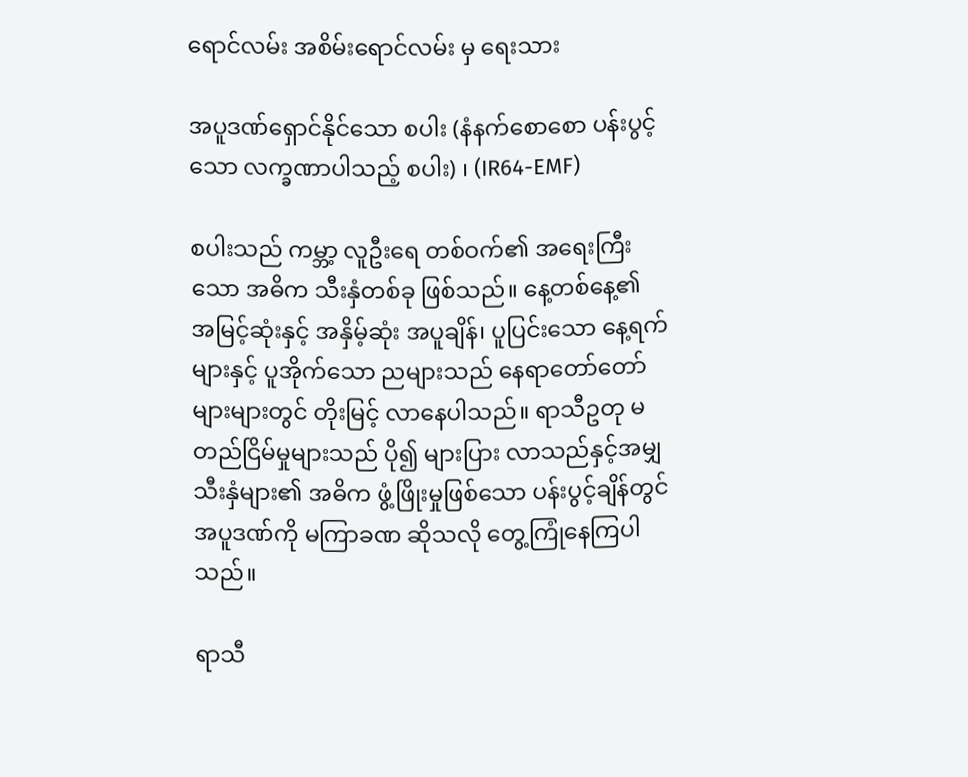ရောင်လမ်း အစိမ်းရောင်လမ်း မှ ရေးသား

အပူဒဏ်ရှောင်နိုင်သော စပါး (နံနက်စောစော ပန်းပွင့်သော လက္ခဏာပါသည့် စပါး) ၊ (IR64-EMF)

စပါးသည် ကမ္ဘာ့ လူဦးရေ တစ်ဝက်၏ အရေးကြီးသော အဓိက သီးနှံတစ်ခု ဖြစ်သည်။ နေ့တစ်နေ့၏ အမြင့်ဆုံးနှင့် အနှိမ့်ဆုံး အပူချိန်၊ ပူပြင်းသော နေ့ရက်များနှင့် ပူအိုက်သော ညများသည် နေရာတော်တော် များများတွင် တိုးမြင့် လာနေပါသည်။ ရာသီဥတု မတည်ငြိမ်မှုများသည် ပို၍ များပြား လာသည်နှင့်အမျှ သီးနှံများ၏ အဓိက ဖွံ့ဖြိုးမှုဖြစ်သော ပန်းပွင့်ချိန်တွင် အပူဒဏ်ကို မကြာခဏ ဆိုသလို တွေ့ကြုံနေကြပါသည်။

ရာသီ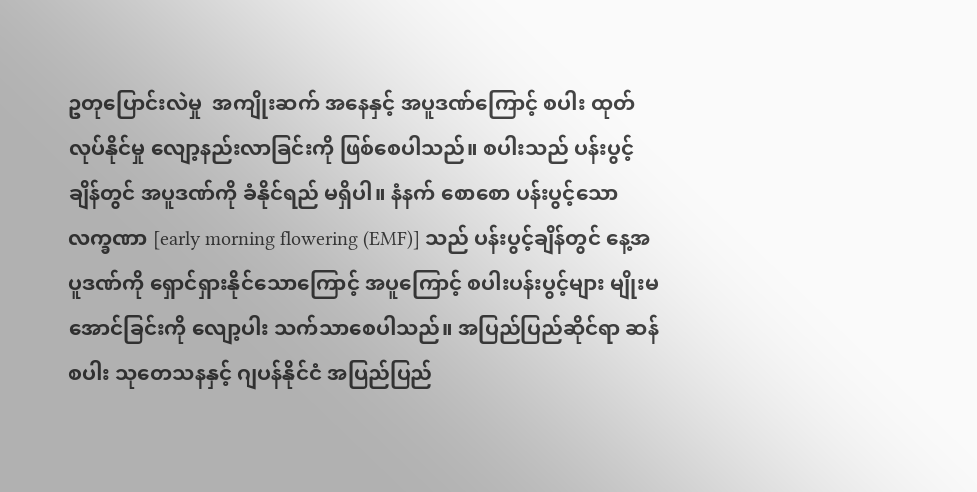ဥတုပြောင်းလဲမှု  အကျိုးဆက် အနေနှင့် အပူဒဏ်ကြောင့် စပါး ထုတ်လုပ်နိုင်မှု လျော့နည်းလာခြင်းကို ဖြစ်စေပါသည်။ စပါးသည် ပန်းပွင့်ချိန်တွင် အပူဒဏ်ကို ခံနိုင်ရည် မရှိပါ။ နံနက် စောစော ပန်းပွင့်သော လက္ခဏာ [early morning flowering (EMF)] သည် ပန်းပွင့်ချိန်တွင် နေ့အပူဒဏ်ကို ရှောင်ရှားနိုင်သောကြောင့် အပူကြောင့် စပါးပန်းပွင့်များ မျိုးမအောင်ခြင်းကို လျော့ပါး သက်သာစေပါသည်။ အပြည်ပြည်ဆိုင်ရာ ဆန်စပါး သုတေသနနှင့် ဂျပန်နိုင်ငံ အပြည်ပြည်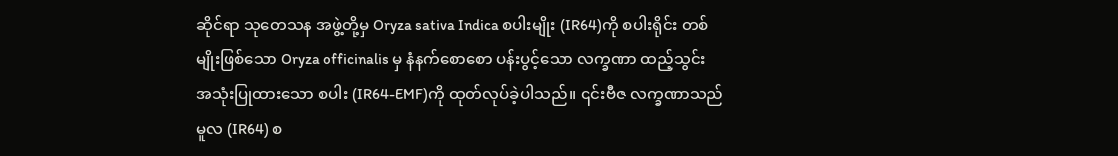ဆိုင်ရာ သုတေသန အဖွဲ့တို့မှ Oryza sativa Indica စပါးမျိုး (IR64)ကို စပါးရိုင်း တစ်မျိုးဖြစ်သော Oryza officinalis မှ နံနက်စောစော ပန်းပွင့်သော လက္ခဏာ ထည့်သွင်း အသုံးပြုထားသော စပါး (IR64-EMF)ကို ထုတ်လုပ်ခဲ့ပါသည်။ ၎င်းဗီဇ လက္ခဏာသည် မူလ (IR64) စ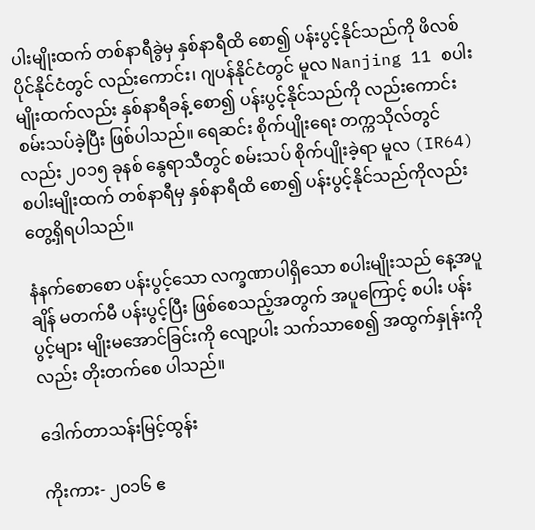ပါးမျိုးထက် တစ်နာရီခွဲမှ နှစ်နာရီထိ စော၍ ပန်းပွင့်နိုင်သည်ကို ဖိလစ်ပိုင်နိုင်ငံတွင် လည်းကောင်း၊ ဂျပန်နိုင်ငံတွင် မူလ Nanjing 11 စပါးမျိုးထက်လည်း နှစ်နာရီခန့် စော၍ ပန်းပွင့်နိုင်သည်ကို လည်းကောင်း စမ်းသပ်ခဲ့ပြီး ဖြစ်ပါသည်။ ရေဆင်း စိုက်ပျိုးရေး တက္ကသိုလ်တွင်လည်း ၂၀၁၅ ခုနစ် နွေရာသီတွင် စမ်းသပ် စိုက်ပျိုးခဲ့ရာ မူလ (IR64)စပါးမျိုးထက် တစ်နာရီမှ နှစ်နာရီထိ စော၍ ပန်းပွင့်နိုင်သည်ကိုလည်း တွေ့ရှိရပါသည်။

နံနက်စောစော ပန်းပွင့်သော လက္ခဏာပါရှိသော စပါးမျိုးသည် နေ့အပူချိန် မတက်မီ ပန်းပွင့်ပြီး ဖြစ်စေသည့်အတွက် အပူကြောင့် စပါး ပန်းပွင့်များ မျိုးမအောင်ခြင်းကို လျော့ပါး သက်သာစေ၍ အထွက်နှုန်းကိုလည်း တိုးတက်စေ ပါသည်။

ဒေါက်တာသန်းမြင့်ထွန်း

ကိုးကား- ၂၀၁၆ ဧ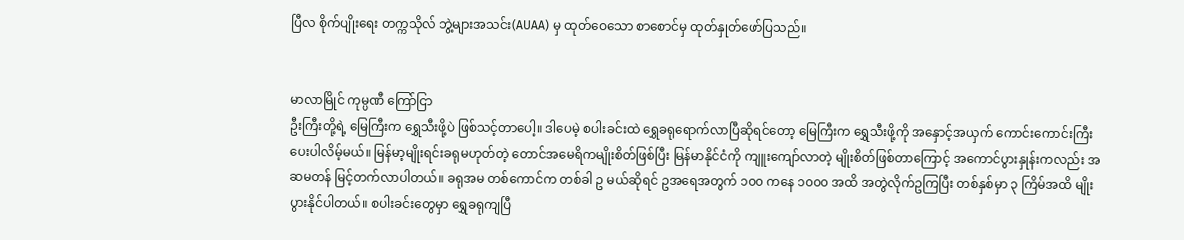ပြီလ စိုက်ပျိုးရေး တက္ကသိုလ် ဘွဲ့များအသင်း(AUAA) မှ ထုတ်ဝေသော စာစောင်မှ ထုတ်နှုတ်ဖော်ပြသည်။


မာလာမြိုင် ကုမ္ပဏီ ကြော်ငြာ
ဦးကြီးတို့ရဲ့ မြေကြီးက ရွှေသီးဖို့ပဲ ဖြစ်သင့်တာပေါ့။ ဒါပေမဲ့ စပါးခင်းထဲ ရွှေခရုရောက်လာပြီဆိုရင်တော့ မြေကြီးက ရွှေသီးဖို့ကို အနှောင့်အယှက် ကောင်းကောင်းကြီးပေးပါလိမ့်မယ်။ မြန်မာ့မျိုးရင်းခရုမဟုတ်တဲ့ တောင်အမေရိကမျိုးစိတ်ဖြစ်ပြီး မြန်မာနိုင်ငံကို ကျူးကျော်လာတဲ့ မျိုးစိတ်ဖြစ်တာကြောင့် အကောင်ပွားနှုန်းကလည်း အဆမတန် မြင့်တက်လာပါတယ်။ ခရုအမ တစ်ကောင်က တစ်ခါ ဥ မယ်ဆိုရင် ဥအရေအတွက် ၁၀၀ ကနေ ၁၀၀၀ အထိ အတွဲလိုက်ဥကြပြီး တစ်နှစ်မှာ ၃ ကြိမ်အထိ မျိုးပွားနိုင်ပါတယ်။ စပါးခင်းတွေမှာ ရွှေခရုကျပြီ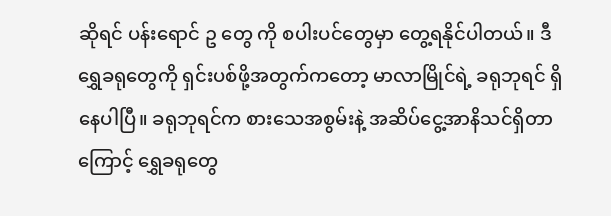ဆိုရင် ပန်းရောင် ဥ တွေ ကို စပါးပင်တွေမှာ တွေ့ရနိုင်ပါတယ်။ ဒီရွှေခရုတွေကို ရှင်းပစ်ဖို့အတွက်ကတော့ မာလာမြိုင်ရဲ့ ခရုဘုရင် ရှိနေပါပြီ။ ခရုဘုရင်က စားသေအစွမ်းနဲ့ အဆိပ်ငွေ့အာနိသင်ရှိတာကြောင့် ရွှေခရုတွေ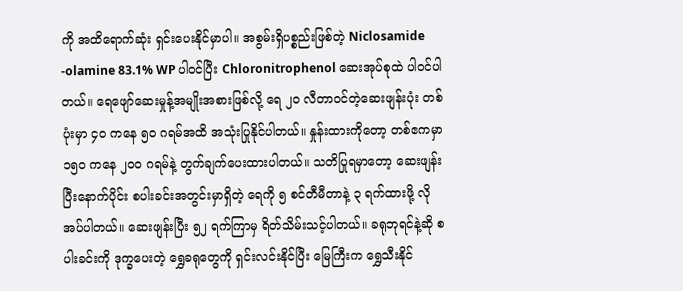ကို အထိရောက်ဆုံး ရှင်းပေးနိုင်မှာပါ။ အစွမ်းရှိပစ္စည်းဖြစ်တဲ့ Niclosamide -olamine 83.1% WP ပါဝင်ပြီး Chloronitrophenol ဆေးအုပ်စုထဲ ပါဝင်ပါတယ်။ ရေဖျော်ဆေးမှုန့်အမျိုးအစားဖြစ်လို့ ရေ ၂၀ လီတာဝင်တဲ့ဆေးဖျန်းပုံး တစ်ပုံးမှာ ၄၀ ကနေ ၅၀ ဂရမ်အထိ အသုံးပြုနိုင်ပါတယ်။ နှုန်းထားကိုတော့ တစ်ဧကမှာ ၁၅၀ ကနေ ၂၀၀ ဂရမ်နဲ့ တွက်ချက်ပေးထားပါတယ်။ သတိပြုရမှာတော့ ဆေးဖျန်းပြီးနောက်ပိုင်း စပါးခင်းအတွင်းမှာရှိတဲ့ ရေကို ၅ စင်တီမီတာနဲ့ ၃ ရက်ထားဖို့ လိုအပ်ပါတယ်။ ဆေးဖျန်းပြီး ၅၂ ရက်ကြာမှ ရိတ်သိမ်းသင့်ပါတယ်။ ခရုဘုရင်နဲ့ဆို စပါးခင်းကို ဒုက္ခပေးတဲ့ ရွှေခရုတွေကို ရှင်းလင်းနိုင်ပြီး မြေကြီးက ရွှေသီးနိုင်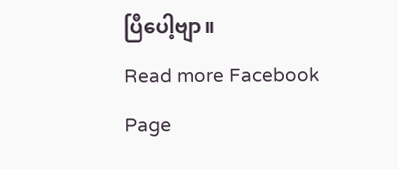ပြီပေါ့ဗျာ။
Read more Facebook Page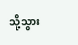သို့သွား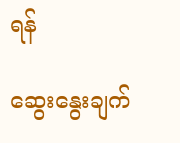ရန်

ဆွေးနွေးချက်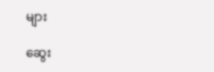များ

ဆွေး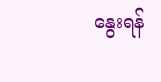နွေးရန်